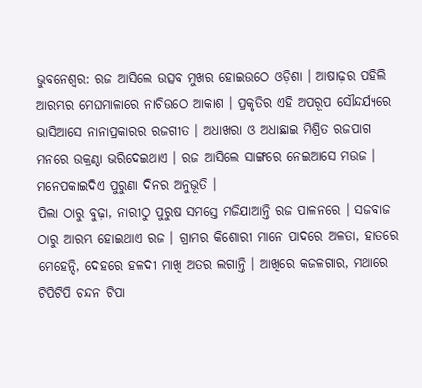ଭୁବନେଶ୍ୱର: ରଜ ଆସିଲେ ଉତ୍ସବ ମୁଖର ହୋଇଉଠେ ଓଡ଼ିଶା । ଆଷାଢ଼ର ପହିଲି ଆରମ୍ଭର ମେଘମାଳାରେ ନାଚିଉଠେ ଆକାଶ । ପ୍ରକୃତିର ଏହି ଅପରୂପ ସୌନ୍ଦର୍ଯ୍ୟରେ ଭାସିଆସେ ନାନାପ୍ରକାରର ରଜଗୀତ । ଅଧାଖରା ଓ ଅଧାଛାଇ ମିଶ୍ରିତ ରଜପାଗ ମନରେ ଉକ୍ରଣ୍ଠା ଭରିଦେଇଥାଏ । ରଜ ଆସିଲେ ସାଙ୍ଗରେ ନେଇଆସେ ମଉଜ । ମନେପକାଇଦିଏ ପୁରୁଣା ଦିନର ଅନୁଭୂତି ।
ପିଲା ଠାରୁ ବୁଢ଼ା, ନାରୀଠୁ ପୁରୁଷ ସମସ୍ତେ ମଜିଯାଆନ୍ତି ରଜ ପାଳନରେ । ସଜବାଜ ଠାରୁ ଆରମ୍ଭ ହୋଇଥାଏ ରଜ । ଗ୍ରାମର କିଶୋରୀ ମାନେ ପାଦରେ ଅଳତା, ହାତରେ ମେହେନ୍ଦି, ଦେହରେ ହଳଦୀ ମାଖି ଅତର ଲଗାନ୍ତି । ଆଖିରେ କଜଳଗାର, ମଥାରେ ଟିପିଟିପି ଚନ୍ଦନ ଟିପା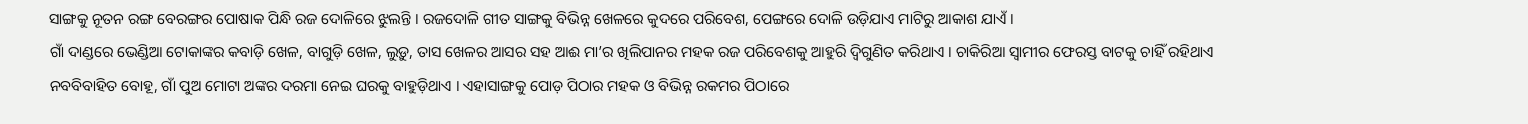ସାଙ୍ଗକୁ ନୂତନ ରଙ୍ଗ ବେରଙ୍ଗର ପୋଷାକ ପିନ୍ଧି ରଜ ଦୋଳିରେ ଝୁଲନ୍ତି । ରଜଦୋଳି ଗୀତ ସାଙ୍ଗକୁ ବିଭିନ୍ନ ଖେଳରେ କୁଦରେ ପରିବେଶ, ପେଙ୍ଗରେ ଦୋଳି ଉଡ଼ିଯାଏ ମାଟିରୁ ଆକାଶ ଯାଏଁ ।
ଗାଁ ଦାଣ୍ଡରେ ଭେଣ୍ଡିଆ ଟୋକାଙ୍କର କବାଡ଼ି ଖେଳ, ବାଗୁଡ଼ି ଖେଳ, ଲୁଡ଼ୁ, ତାସ ଖେଳର ଆସର ସହ ଆଈ ମା’ର ଖିଲିପାନର ମହକ ରଜ ପରିବେଶକୁ ଆହୁରି ଦ୍ୱିଗୁଣିତ କରିଥାଏ । ଚାକିରିଆ ସ୍ୱାମୀର ଫେରସ୍ତ ବାଟକୁ ଚାହିଁ ରହିଥାଏ ନବବିବାହିତ ବୋହୂ, ଗାଁ ପୁଅ ମୋଟା ଅଙ୍କର ଦରମା ନେଇ ଘରକୁ ବାହୁଡ଼ିଥାଏ । ଏହାସାଙ୍ଗକୁ ପୋଡ଼ ପିଠାର ମହକ ଓ ବିଭିନ୍ନ ରକମର ପିଠାରେ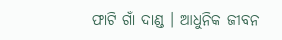ଫାଟି ଗାଁ ଦାଣ୍ଡ । ଆଧୁନିକ ଜୀବନ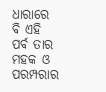ଧାରାରେ ବି ଏହି ପର୍ବ ତାର ମହକ ଓ ପରମ୍ପରାର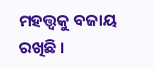ମହତ୍ତ୍ୱକୁ ବଜାୟ ରଖିଛି ।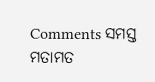Comments ସମସ୍ତ ମତାମତ